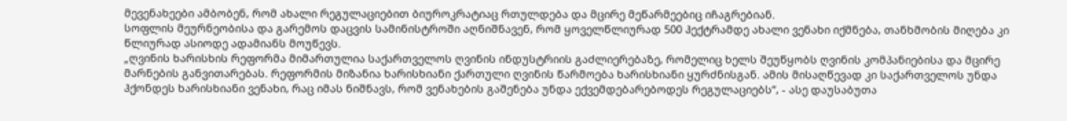მევენახეები ამბობენ, რომ ახალი რეგულაციებით ბიუროკრატიაც რთულდება და მცირე მეწარმეებიც იჩაგრებიან.
სოფლის მეურნეობისა და გარემოს დაცვის სამინისტროში აღნიშნავენ, რომ ყოველწლიურად 500 ჰექტრამდე ახალი ვენახი იქმნება, თანხმობის მიღება კი წლიურად ასიოდე ადამიანს მოუწევს.
„ღვინის ხარისხის რეფორმა მიმართულია საქართველოს ღვინის ინდუსტრიის გაძლიერებაზე, რომელიც ხელს შეუწყობს ღვინის კომპანიებისა და მცირე მარნების განვითარებას. რეფორმის მიზანია ხარისხიანი ქართული ღვინის წარმოება ხარისხიანი ყურძნისგან. ამის მისაღწევად კი საქართველოს უნდა ჰქონდეს ხარისხიანი ვენახი, რაც იმას ნიშნავს, რომ ვენახების გაშენება უნდა ექვემდებარებოდეს რეგულაციებს“, - ასე დაუსაბუთა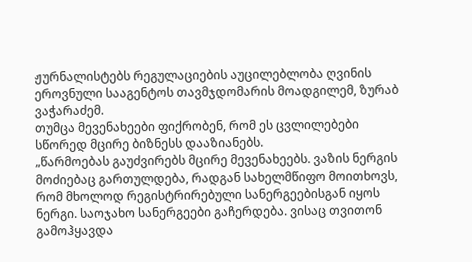ჟურნალისტებს რეგულაციების აუცილებლობა ღვინის ეროვნული სააგენტოს თავმჯდომარის მოადგილემ, ზურაბ ვაჭარაძემ.
თუმცა მევენახეები ფიქრობენ, რომ ეს ცვლილებები სწორედ მცირე ბიზნესს დააზიანებს.
„წარმოებას გაუძვირებს მცირე მევენახეებს. ვაზის ნერგის მოძიებაც გართულდება, რადგან სახელმწიფო მოითხოვს, რომ მხოლოდ რეგისტრირებული სანერგეებისგან იყოს ნერგი. საოჯახო სანერგეები გაჩერდება. ვისაც თვითონ გამოჰყავდა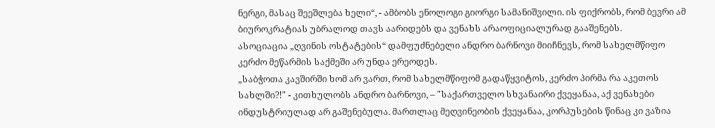ნერგი, მასაც შეეშლება ხელი“, - ამბობს ენოლოგი გიორგი სამანიშვილი. ის ფიქრობს, რომ ბევრი ამ ბიუროკრატიას უბრალოდ თავს აარიდებს და ვენახს არაოფიციალურად გააშენებს.
ასოციაცია „ღვინის ოსტატების“ დამფუძნებელი ანდრო ბარნოვი მიიჩნევს, რომ სახელმწიფო კერძო მეწარმის საქმეში არ უნდა ერეოდეს.
„საბჭოთა კავშირში ხომ არ ვართ, რომ სახელმწიფომ გადაწყვიტოს, კერძო პირმა რა აკეთოს სახლში?!" - კითხულობს ანდრო ბარნოვი, – "საქართველო სხვანაირი ქვეყანაა, აქ ვენახები ინდუსტრიულად არ გაშენებულა. მართლაც მეღვინეობის ქვეყანაა, კორპუსების წინაც კი ვაზია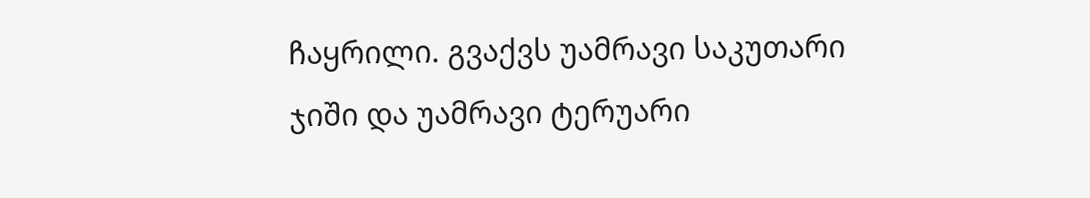ჩაყრილი. გვაქვს უამრავი საკუთარი ჯიში და უამრავი ტერუარი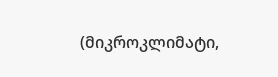(მიკროკლიმატი,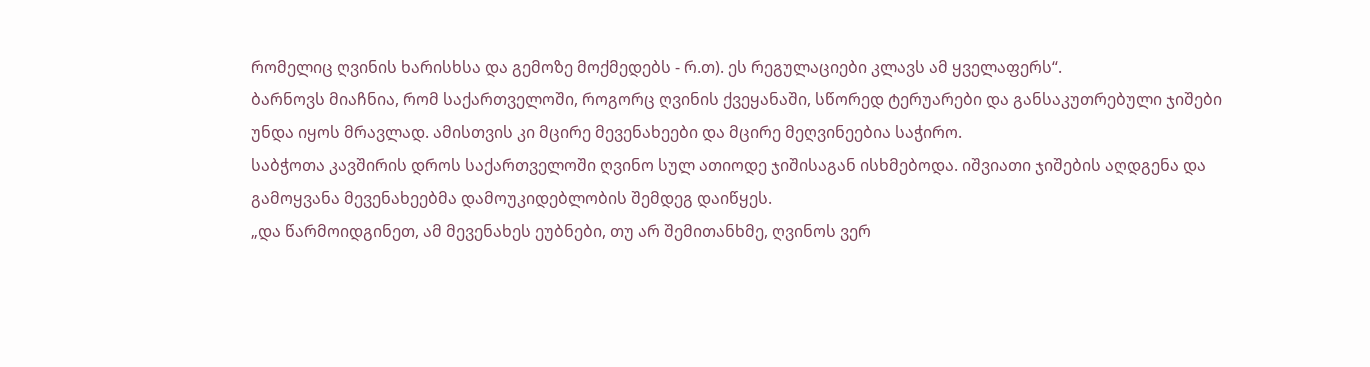რომელიც ღვინის ხარისხსა და გემოზე მოქმედებს - რ.თ). ეს რეგულაციები კლავს ამ ყველაფერს“.
ბარნოვს მიაჩნია, რომ საქართველოში, როგორც ღვინის ქვეყანაში, სწორედ ტერუარები და განსაკუთრებული ჯიშები უნდა იყოს მრავლად. ამისთვის კი მცირე მევენახეები და მცირე მეღვინეებია საჭირო.
საბჭოთა კავშირის დროს საქართველოში ღვინო სულ ათიოდე ჯიშისაგან ისხმებოდა. იშვიათი ჯიშების აღდგენა და გამოყვანა მევენახეებმა დამოუკიდებლობის შემდეგ დაიწყეს.
„და წარმოიდგინეთ, ამ მევენახეს ეუბნები, თუ არ შემითანხმე, ღვინოს ვერ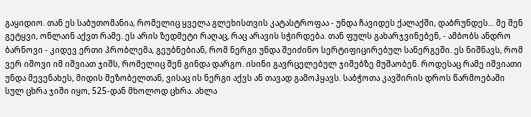გაყიდიო. თან ეს საბუთომანია, რომელიც ყველა გლეხისთვის კატასტროფაა - უნდა ჩავიდეს ქალაქში, დაბრუნდეს... მე შენ გეტყვი, ონლაინ აქვთ რამე. ეს არის ზედმეტი რაღაც, რაც არავის სჭირდება. თან ფულს გახარჯვინებენ, - ამბობს ანდრო ბარნოვი - კიდევ ერთი პრობლემა, გეუბნებიან, რომ ნერგი უნდა შეიძინო სერტიფიცირებულ სანერგეში. ეს ნიშნავს, რომ ვერ იშოვი იმ იშვიათ ჯიშს, რომელიც შენ გინდა დარგო. ისინი გავრცელებულ ჯიშებზე მუშაობენ. როდესაც რამე იშვიათი უნდა მევენახეს, მიდის მეზობელთან, ვისაც ის ნერგი აქვს ან თავად გამოჰყავს. საბჭოთა კავშირის დროს წარმოებაში სულ ცხრა ჯიში იყო, 525-დან მხოლოდ ცხრა. ახლა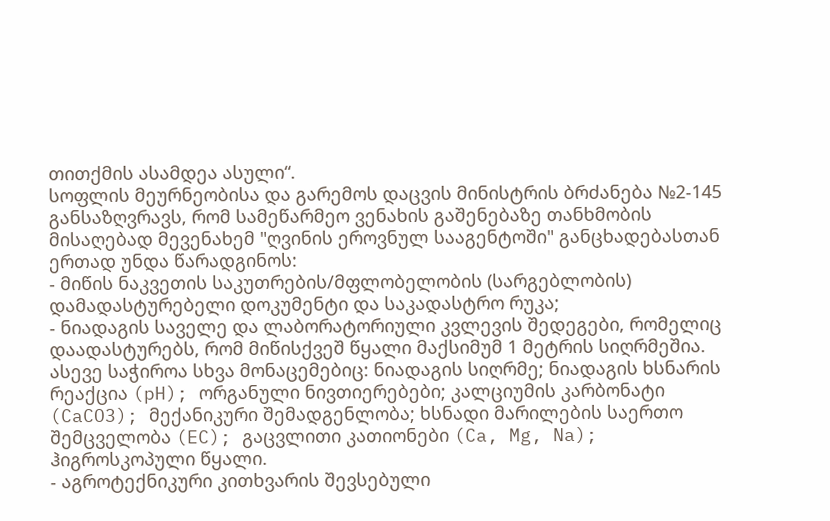თითქმის ასამდეა ასული“.
სოფლის მეურნეობისა და გარემოს დაცვის მინისტრის ბრძანება №2-145 განსაზღვრავს, რომ სამეწარმეო ვენახის გაშენებაზე თანხმობის მისაღებად მევენახემ "ღვინის ეროვნულ სააგენტოში" განცხადებასთან ერთად უნდა წარადგინოს:
- მიწის ნაკვეთის საკუთრების/მფლობელობის (სარგებლობის) დამადასტურებელი დოკუმენტი და საკადასტრო რუკა;
- ნიადაგის საველე და ლაბორატორიული კვლევის შედეგები, რომელიც დაადასტურებს, რომ მიწისქვეშ წყალი მაქსიმუმ 1 მეტრის სიღრმეშია. ასევე საჭიროა სხვა მონაცემებიც: ნიადაგის სიღრმე; ნიადაგის ხსნარის რეაქცია (pH); ორგანული ნივთიერებები; კალციუმის კარბონატი (CaCO3); მექანიკური შემადგენლობა; ხსნადი მარილების საერთო შემცველობა (EC); გაცვლითი კათიონები (Ca, Mg, Na); ჰიგროსკოპული წყალი.
- აგროტექნიკური კითხვარის შევსებული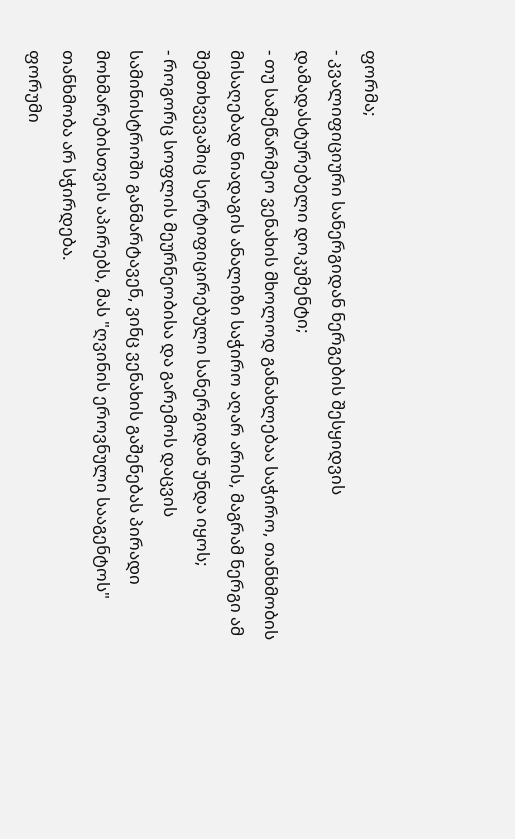ფორმა;
- კვალიფიციური სანერგიდან ნერგების შესყიდვის დამადასტურებელი დოკუმენტი;
- თუ სამეწარმეო ვენახის მხოლოდ განახლებაა საჭირო, თანხმობის მისაღებად ნიადაგის ანალიზი საჭირო აღარ არის, მაგრამ ნერგი ამ შემთხვევაშიც სერტიფიცირებული სანერგიდან უნდა იყოს;
- როგორც სოფლის მეურნეობისა და გარემოს დაცვის სამინისტროში განმარტავენ, ვინც ვენახის გაშენებას პირადი მოხმარებისთვის აპირებს, მას "ღვინის ეროვნული სააგენტოს" თანხმობა არ სჭირდება.
ფორუმი